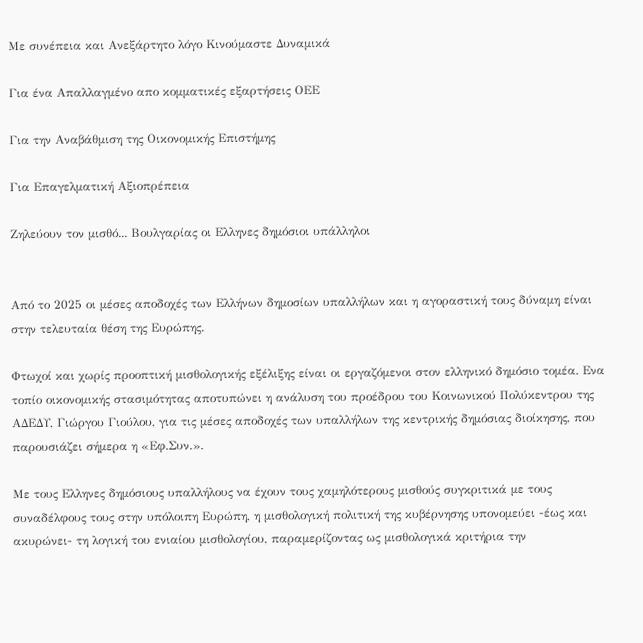Με συνέπεια και Ανεξάρτητο λόγο Κινούμαστε Δυναμικά

Για ένα Απαλλαγμένο απο κομματικές εξαρτήσεις ΟΕΕ

Για την Αναβάθμιση της Οικονομικής Επιστήμης

Για Επαγελματική Αξιοπρέπεια

Ζηλεύουν τον μισθό... Βουλγαρίας οι Ελληνες δημόσιοι υπάλληλοι


Από το 2025 οι μέσες αποδοχές των Ελλήνων δημοσίων υπαλλήλων και η αγοραστική τους δύναμη είναι στην τελευταία θέση της Ευρώπης.

Φτωχοί και χωρίς προοπτική μισθολογικής εξέλιξης είναι οι εργαζόμενοι στον ελληνικό δημόσιο τομέα. Ενα τοπίο οικονομικής στασιμότητας αποτυπώνει η ανάλυση του προέδρου του Κοινωνικού Πολύκεντρου της ΑΔΕΔΥ, Γιώργου Γιούλου, για τις μέσες αποδοχές των υπαλλήλων της κεντρικής δημόσιας διοίκησης, που παρουσιάζει σήμερα η «Εφ.Συν.».

Με τους Ελληνες δημόσιους υπαλλήλους να έχουν τους χαμηλότερους μισθούς συγκριτικά με τους συναδέλφους τους στην υπόλοιπη Ευρώπη, η μισθολογική πολιτική της κυβέρνησης υπονομεύει -έως και ακυρώνει- τη λογική του ενιαίου μισθολογίου, παραμερίζοντας ως μισθολογικά κριτήρια την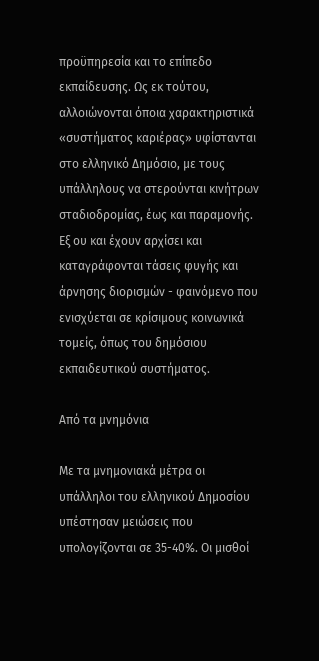προϋπηρεσία και το επίπεδο εκπαίδευσης. Ως εκ τούτου, αλλοιώνονται όποια χαρακτηριστικά «συστήματος καριέρας» υφίστανται στο ελληνικό Δημόσιο, με τους υπάλληλους να στερούνται κινήτρων σταδιοδρομίας, έως και παραμονής. Εξ ου και έχουν αρχίσει και καταγράφονται τάσεις φυγής και άρνησης διορισμών - φαινόμενο που ενισχύεται σε κρίσιμους κοινωνικά τομείς, όπως του δημόσιου εκπαιδευτικού συστήματος.

Από τα μνημόνια

Με τα μνημονιακά μέτρα οι υπάλληλοι του ελληνικού Δημοσίου υπέστησαν μειώσεις που υπολογίζονται σε 35-40%. Οι μισθοί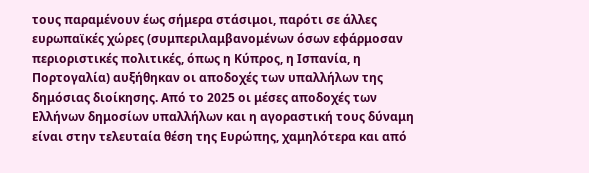τους παραμένουν έως σήμερα στάσιμοι, παρότι σε άλλες ευρωπαϊκές χώρες (συμπεριλαμβανομένων όσων εφάρμοσαν περιοριστικές πολιτικές, όπως η Κύπρος, η Ισπανία, η Πορτογαλία) αυξήθηκαν οι αποδοχές των υπαλλήλων της δημόσιας διοίκησης. Από το 2025 οι μέσες αποδοχές των Ελλήνων δημοσίων υπαλλήλων και η αγοραστική τους δύναμη είναι στην τελευταία θέση της Ευρώπης, χαμηλότερα και από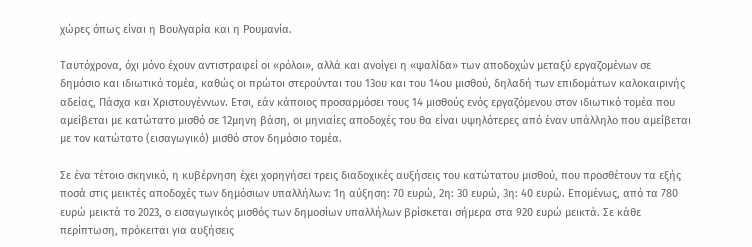χώρες όπως είναι η Βουλγαρία και η Ρουμανία.

Ταυτόχρονα, όχι μόνο έχουν αντιστραφεί οι «ρόλοι», αλλά και ανοίγει η «ψαλίδα» των αποδοχών μεταξύ εργαζομένων σε δημόσιο και ιδιωτικό τομέα, καθώς οι πρώτοι στερούνται του 13ου και του 14ου μισθού, δηλαδή των επιδομάτων καλοκαιρινής αδείας, Πάσχα και Χριστουγέννων. Ετσι, εάν κάποιος προσαρμόσει τους 14 μισθούς ενός εργαζόμενου στον ιδιωτικό τομέα που αμείβεται με κατώτατο μισθό σε 12μηνη βάση, οι μηνιαίες αποδοχές του θα είναι υψηλότερες από έναν υπάλληλο που αμείβεται με τον κατώτατο (εισαγωγικό) μισθό στον δημόσιο τομέα.

Σε ένα τέτοιο σκηνικό, η κυβέρνηση έχει χορηγήσει τρεις διαδοχικές αυξήσεις του κατώτατου μισθού, που προσθέτουν τα εξής ποσά στις μεικτές αποδοχές των δημόσιων υπαλλήλων: 1η αύξηση: 70 ευρώ, 2η: 30 ευρώ, 3η: 40 ευρώ. Επομένως, από τα 780 ευρώ μεικτά το 2023, ο εισαγωγικός μισθός των δημοσίων υπαλλήλων βρίσκεται σήμερα στα 920 ευρώ μεικτά. Σε κάθε περίπτωση, πρόκειται για αυξήσεις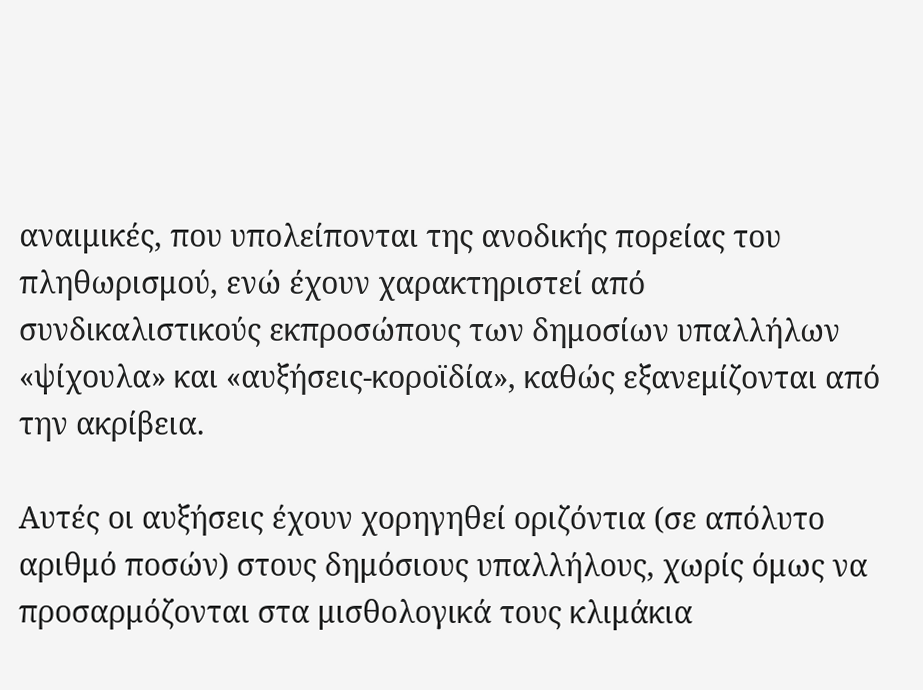αναιμικές, που υπολείπονται της ανοδικής πορείας του πληθωρισμού, ενώ έχουν χαρακτηριστεί από συνδικαλιστικούς εκπροσώπους των δημοσίων υπαλλήλων «ψίχουλα» και «αυξήσεις-κοροϊδία», καθώς εξανεμίζονται από την ακρίβεια.

Αυτές οι αυξήσεις έχουν χορηγηθεί οριζόντια (σε απόλυτο αριθμό ποσών) στους δημόσιους υπαλλήλους, χωρίς όμως να προσαρμόζονται στα μισθολογικά τους κλιμάκια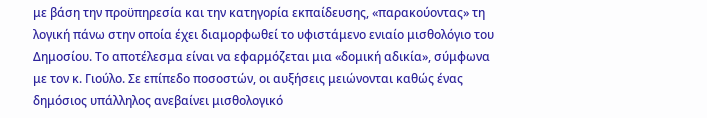με βάση την προϋπηρεσία και την κατηγορία εκπαίδευσης, «παρακούοντας» τη λογική πάνω στην οποία έχει διαμορφωθεί το υφιστάμενο ενιαίο μισθολόγιο του Δημοσίου. Το αποτέλεσμα είναι να εφαρμόζεται μια «δομική αδικία», σύμφωνα με τον κ. Γιούλο. Σε επίπεδο ποσοστών, οι αυξήσεις μειώνονται καθώς ένας δημόσιος υπάλληλος ανεβαίνει μισθολογικό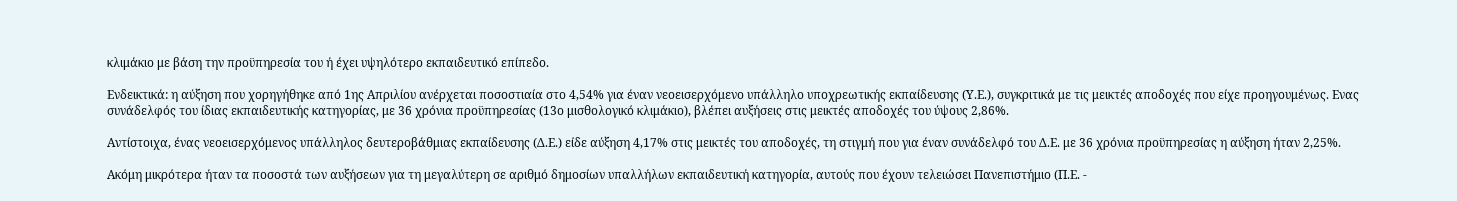κλιμάκιο με βάση την προϋπηρεσία του ή έχει υψηλότερο εκπαιδευτικό επίπεδο.

Ενδεικτικά: η αύξηση που χορηγήθηκε από 1ης Απριλίου ανέρχεται ποσοστιαία στο 4,54% για έναν νεοεισερχόμενο υπάλληλο υποχρεωτικής εκπαίδευσης (Υ.Ε.), συγκριτικά με τις μεικτές αποδοχές που είχε προηγουμένως. Ενας συνάδελφός του ίδιας εκπαιδευτικής κατηγορίας, με 36 χρόνια προϋπηρεσίας (13ο μισθολογικό κλιμάκιο), βλέπει αυξήσεις στις μεικτές αποδοχές του ύψους 2,86%.

Αντίστοιχα, ένας νεοεισερχόμενος υπάλληλος δευτεροβάθμιας εκπαίδευσης (Δ.Ε.) είδε αύξηση 4,17% στις μεικτές του αποδοχές, τη στιγμή που για έναν συνάδελφό του Δ.Ε. με 36 χρόνια προϋπηρεσίας η αύξηση ήταν 2,25%.

Ακόμη μικρότερα ήταν τα ποσοστά των αυξήσεων για τη μεγαλύτερη σε αριθμό δημοσίων υπαλλήλων εκπαιδευτική κατηγορία, αυτούς που έχουν τελειώσει Πανεπιστήμιο (Π.Ε. -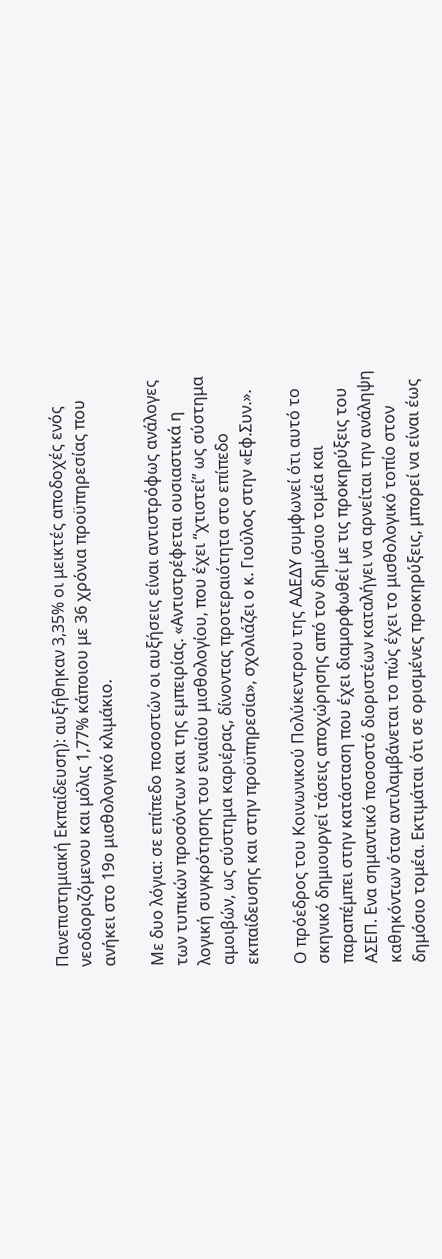Πανεπιστημιακή Εκπαίδευση): αυξήθηκαν 3,35% οι μεικτές αποδοχές ενός νεοδιοριζόμενου και μόλις 1,77% κάποιου με 36 χρόνια προϋπηρεσίας που ανήκει στο 19ο μισθολογικό κλιμάκιο.

Με δυο λόγια: σε επίπεδο ποσοστών οι αυξήσεις είναι αντιστρόφως ανάλογες των τυπικών προσόντων και της εμπειρίας. «Αντιστρέφεται ουσιαστικά η λογική συγκρότησης του ενιαίου μισθολογίου, που έχει “χτιστεί” ως σύστημα αμοιβών, ως σύστημα καριέρας, δίνοντας προτεραιότητα στο επίπεδο εκπαίδευσης και στην προϋπηρεσία», σχολιάζει ο κ. Γιούλος στην «Εφ.Συν.».

Ο πρόεδρος του Κοινωνικού Πολύκεντρου της ΑΔΕΔΥ συμφωνεί ότι αυτό το σκηνικό δημιουργεί τάσεις αποχώρησης από τον δημόσιο τομέα και παραπέμπει στην κατάσταση που έχει διαμορφωθεί με τις προκηρύξεις του ΑΣΕΠ. Ενα σημαντικό ποσοστό διοριστέων καταλήγει να αρνείται την ανάληψη καθηκόντων όταν αντιλαμβάνεται το πώς έχει το μισθολογικό τοπίο στον δημόσιο τομέα. Εκτιμάται ότι σε ορισμένες προκηρύξεις, μπορεί να είναι έως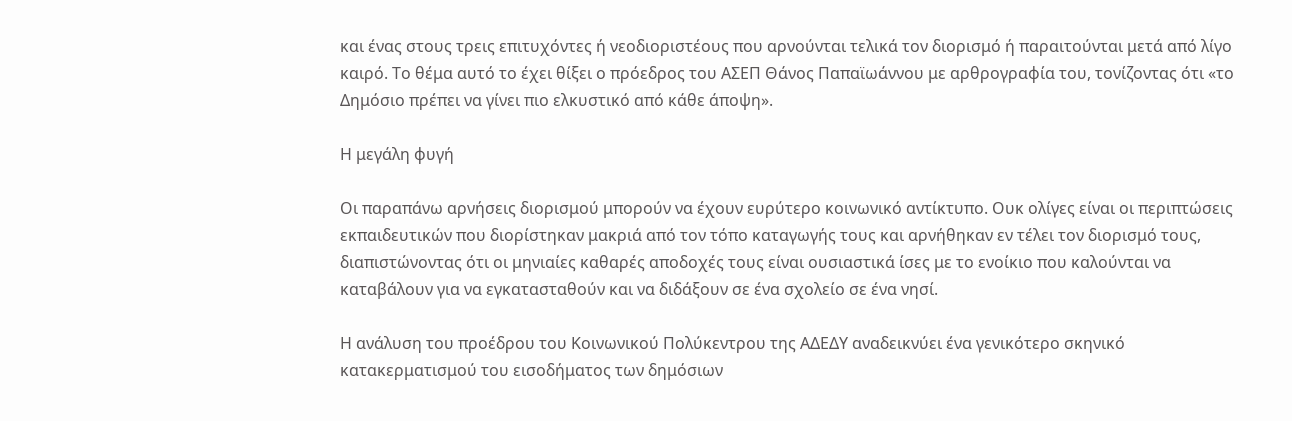και ένας στους τρεις επιτυχόντες ή νεοδιοριστέους που αρνούνται τελικά τον διορισμό ή παραιτούνται μετά από λίγο καιρό. Το θέμα αυτό το έχει θίξει ο πρόεδρος του ΑΣΕΠ Θάνος Παπαϊωάννου με αρθρογραφία του, τονίζοντας ότι «το Δημόσιο πρέπει να γίνει πιο ελκυστικό από κάθε άποψη».

Η μεγάλη φυγή

Οι παραπάνω αρνήσεις διορισμού μπορούν να έχουν ευρύτερο κοινωνικό αντίκτυπο. Ουκ ολίγες είναι οι περιπτώσεις εκπαιδευτικών που διορίστηκαν μακριά από τον τόπο καταγωγής τους και αρνήθηκαν εν τέλει τον διορισμό τους, διαπιστώνοντας ότι οι μηνιαίες καθαρές αποδοχές τους είναι ουσιαστικά ίσες με το ενοίκιο που καλούνται να καταβάλουν για να εγκατασταθούν και να διδάξουν σε ένα σχολείο σε ένα νησί.

Η ανάλυση του προέδρου του Κοινωνικού Πολύκεντρου της ΑΔΕΔΥ αναδεικνύει ένα γενικότερο σκηνικό κατακερματισμού του εισοδήματος των δημόσιων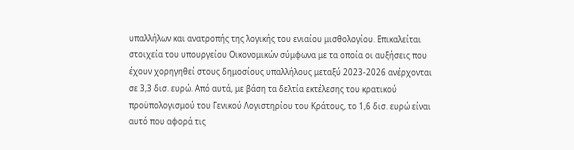υπαλλήλων και ανατροπής της λογικής του ενιαίου μισθολογίου. Επικαλείται στοιχεία του υπουργείου Οικονομικών σύμφωνα με τα οποία οι αυξήσεις που έχουν χορηγηθεί στους δημοσίους υπαλλήλους μεταξύ 2023-2026 ανέρχονται σε 3,3 δισ. ευρώ. Από αυτά, με βάση τα δελτία εκτέλεσης του κρατικού προϋπολογισμού του Γενικού Λογιστηρίου του Κράτους, το 1,6 δισ. ευρώ είναι αυτό που αφορά τις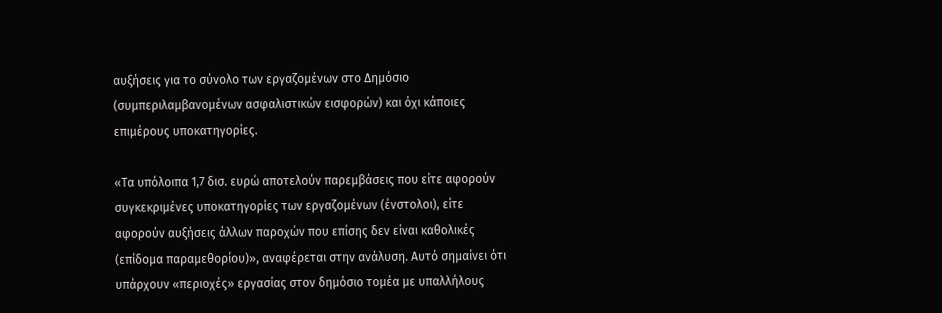αυξήσεις για το σύνολο των εργαζομένων στο Δημόσιο (συμπεριλαμβανομένων ασφαλιστικών εισφορών) και όχι κάποιες επιμέρους υποκατηγορίες.

«Τα υπόλοιπα 1,7 δισ. ευρώ αποτελούν παρεμβάσεις που είτε αφορούν συγκεκριμένες υποκατηγορίες των εργαζομένων (ένστολοι), είτε αφορούν αυξήσεις άλλων παροχών που επίσης δεν είναι καθολικές (επίδομα παραμεθορίου)», αναφέρεται στην ανάλυση. Αυτό σημαίνει ότι υπάρχουν «περιοχές» εργασίας στον δημόσιο τομέα με υπαλλήλους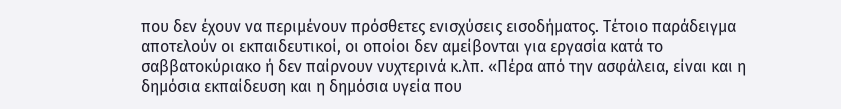που δεν έχουν να περιμένουν πρόσθετες ενισχύσεις εισοδήματος. Τέτοιο παράδειγμα αποτελούν οι εκπαιδευτικοί, οι οποίοι δεν αμείβονται για εργασία κατά το σαββατοκύριακο ή δεν παίρνουν νυχτερινά κ.λπ. «Πέρα από την ασφάλεια, είναι και η δημόσια εκπαίδευση και η δημόσια υγεία που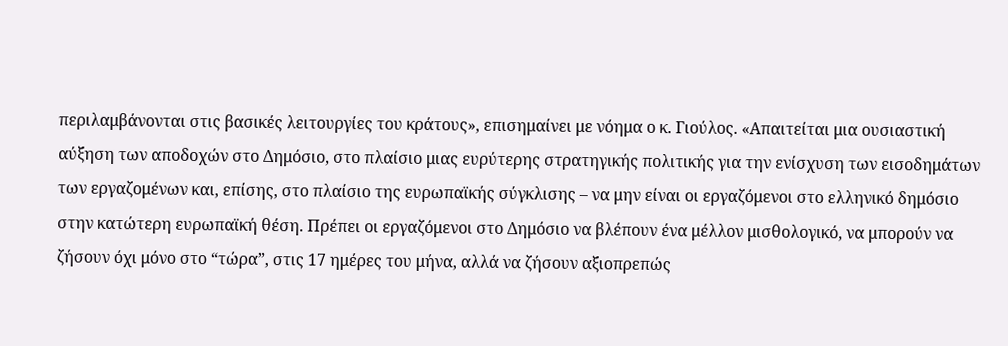περιλαμβάνονται στις βασικές λειτουργίες του κράτους», επισημαίνει με νόημα ο κ. Γιούλος. «Απαιτείται μια ουσιαστική αύξηση των αποδοχών στο Δημόσιο, στο πλαίσιο μιας ευρύτερης στρατηγικής πολιτικής για την ενίσχυση των εισοδημάτων των εργαζομένων και, επίσης, στο πλαίσιο της ευρωπαϊκής σύγκλισης – να μην είναι οι εργαζόμενοι στο ελληνικό δημόσιο στην κατώτερη ευρωπαϊκή θέση. Πρέπει οι εργαζόμενοι στο Δημόσιο να βλέπουν ένα μέλλον μισθολογικό, να μπορούν να ζήσουν όχι μόνο στο “τώρα”, στις 17 ημέρες του μήνα, αλλά να ζήσουν αξιοπρεπώς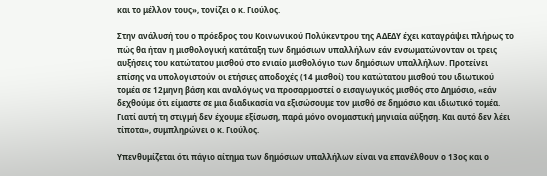και το μέλλον τους», τονίζει ο κ. Γιούλος.

Στην ανάλυσή του ο πρόεδρος του Κοινωνικού Πολύκεντρου της ΑΔΕΔΥ έχει καταγράψει πλήρως το πώς θα ήταν η μισθολογική κατάταξη των δημόσιων υπαλλήλων εάν ενσωματώνονταν οι τρεις αυξήσεις του κατώτατου μισθού στο ενιαίο μισθολόγιο των δημόσιων υπαλλήλων. Προτείνει επίσης να υπολογιστούν οι ετήσιες αποδοχές (14 μισθοί) του κατώτατου μισθού του ιδιωτικού τομέα σε 12μηνη βάση και αναλόγως να προσαρμοστεί ο εισαγωγικός μισθός στο Δημόσιο, «εάν δεχθούμε ότι είμαστε σε μια διαδικασία να εξισώσουμε τον μισθό σε δημόσιο και ιδιωτικό τομέα. Γιατί αυτή τη στιγμή δεν έχουμε εξίσωση, παρά μόνο ονομαστική μηνιαία αύξηση. Και αυτό δεν λέει τίποτα», συμπληρώνει ο κ. Γιούλος.

Υπενθυμίζεται ότι πάγιο αίτημα των δημόσιων υπαλλήλων είναι να επανέλθουν ο 13ος και ο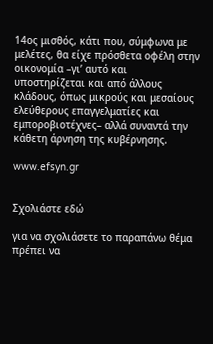14ος μισθός, κάτι που, σύμφωνα με μελέτες, θα είχε πρόσθετα οφέλη στην οικονομία –γι’ αυτό και υποστηρίζεται και από άλλους κλάδους, όπως μικρούς και μεσαίους ελεύθερους επαγγελματίες και εμποροβιοτέχνες– αλλά συναντά την κάθετη άρνηση της κυβέρνησης.

www.efsyn.gr


Σχολιάστε εδώ

για να σχολιάσετε το παραπάνω θέμα πρέπει να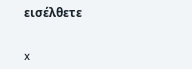εισέλθετε


x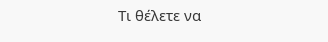Τι θέλετε να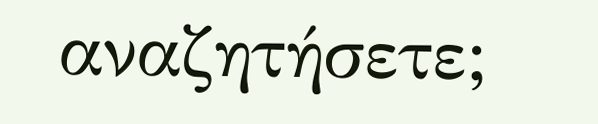αναζητήσετε;